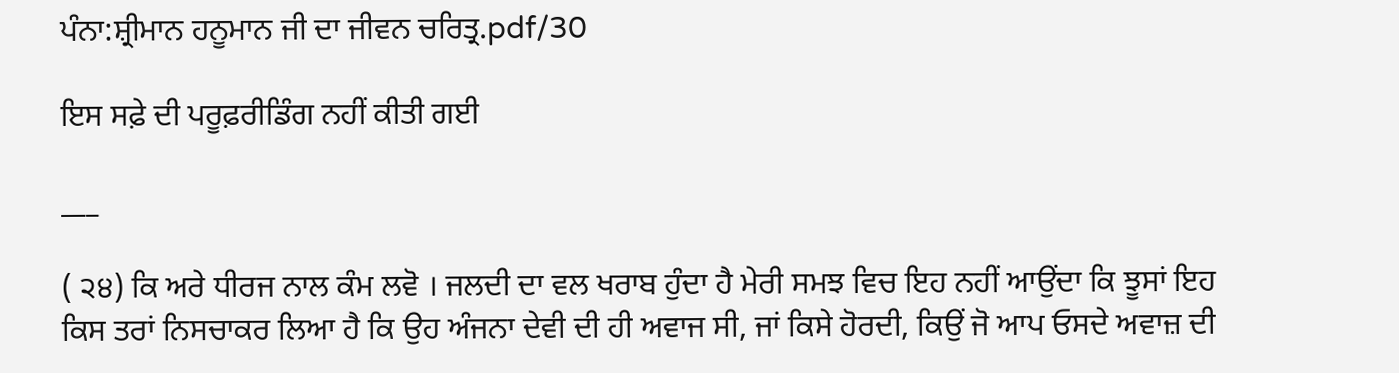ਪੰਨਾ:ਸ਼੍ਰੀਮਾਨ ਹਨੂਮਾਨ ਜੀ ਦਾ ਜੀਵਨ ਚਰਿਤ੍ਰ.pdf/30

ਇਸ ਸਫ਼ੇ ਦੀ ਪਰੂਫ਼ਰੀਡਿੰਗ ਨਹੀਂ ਕੀਤੀ ਗਈ

___

( ੨੪) ਕਿ ਅਰੇ ਧੀਰਜ ਨਾਲ ਕੰਮ ਲਵੋ । ਜਲਦੀ ਦਾ ਵਲ ਖਰਾਬ ਹੁੰਦਾ ਹੈ ਮੇਰੀ ਸਮਝ ਵਿਚ ਇਹ ਨਹੀਂ ਆਉਂਦਾ ਕਿ ਝੂਸਾਂ ਇਹ ਕਿਸ ਤਰਾਂ ਨਿਸਚਾਕਰ ਲਿਆ ਹੈ ਕਿ ਉਹ ਅੰਜਨਾ ਦੇਵੀ ਦੀ ਹੀ ਅਵਾਜ ਸੀ, ਜਾਂ ਕਿਸੇ ਹੋਰਦੀ, ਕਿਉਂ ਜੋ ਆਪ ਓਸਦੇ ਅਵਾਜ਼ ਦੀ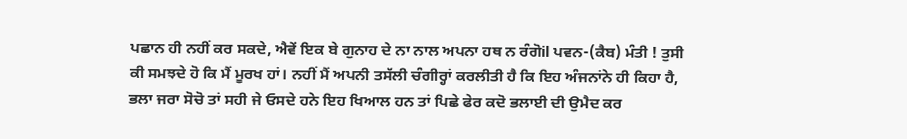ਪਛਾਨ ਹੀ ਨਹੀਂ ਕਰ ਸਕਦੇ, ਐਵੇਂ ਇਕ ਬੇ ਗੁਨਾਹ ਦੇ ਨਾ ਨਾਲ ਅਪਨਾ ਹਥ ਨ ਰੰਗੋil ਪਵਨ-(ਕੈਬ) ਮੰਤੀ ! ਤੁਸੀ ਕੀ ਸਮਝਦੇ ਹੋ ਕਿ ਮੈਂ ਮੂਰਖ ਹਾਂ। ਨਹੀਂ ਮੈਂ ਅਪਨੀ ਤਸੱਲੀ ਚੰਗੀਰ੍ਹਾਂ ਕਰਲੀਤੀ ਹੈ ਕਿ ਇਹ ਅੰਜਨਾਂਨੇ ਹੀ ਕਿਹਾ ਹੈ, ਭਲਾ ਜਰਾ ਸੋਚੋ ਤਾਂ ਸਹੀ ਜੇ ਓਸਦੇ ਹਨੇ ਇਹ ਖਿਆਲ ਹਨ ਤਾਂ ਪਿਛੇ ਫੇਰ ਕਦੋ ਭਲਾਈ ਦੀ ਉਮੈਦ ਕਰ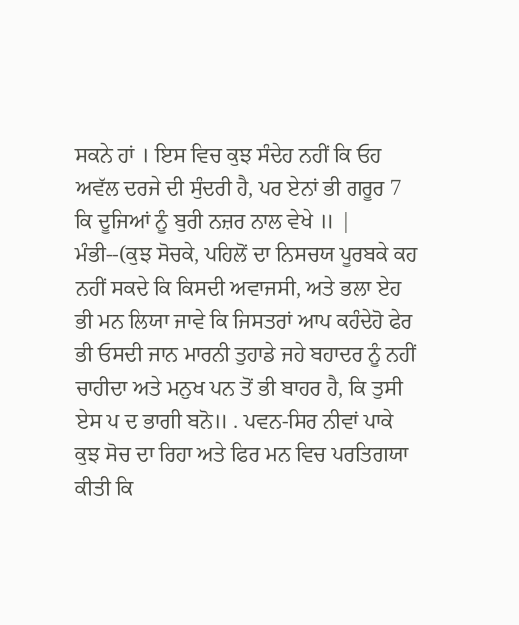ਸਕਨੇ ਹਾਂ । ਇਸ ਵਿਚ ਕੁਝ ਸੰਦੇਹ ਨਹੀਂ ਕਿ ਓਹ ਅਵੱਲ ਦਰਜੇ ਦੀ ਸੁੰਦਰੀ ਹੈ, ਪਰ ਏਨਾਂ ਭੀ ਗਰੂਰ 7 ਕਿ ਦੂਜਿਆਂ ਨੂੰ ਬੁਰੀ ਨਜ਼ਰ ਨਾਲ ਵੇਖੇ ॥ | ਮੰਭੀ--(ਕੁਝ ਸੋਚਕੇ, ਪਹਿਲੋਂ ਦਾ ਨਿਸਚਯ ਪੂਰਬਕੇ ਕਹ ਨਹੀਂ ਸਕਦੇ ਕਿ ਕਿਸਦੀ ਅਵਾਜਸੀ, ਅਤੇ ਭਲਾ ਏਹ ਭੀ ਮਨ ਲਿਯਾ ਜਾਵੇ ਕਿ ਜਿਸਤਰਾਂ ਆਪ ਕਹੰਦੇਹੋ ਫੇਰ ਭੀ ਓਸਦੀ ਜਾਨ ਮਾਰਨੀ ਤੁਹਾਡੇ ਜਹੇ ਬਹਾਦਰ ਨੂੰ ਨਹੀਂ ਚਾਹੀਦਾ ਅਤੇ ਮਨੁਖ ਪਨ ਤੋਂ ਭੀ ਬਾਹਰ ਹੈ, ਕਿ ਤੁਸੀ ਏਸ ਪ ਦ ਭਾਗੀ ਬਨੋ॥ . ਪਵਨ-ਸਿਰ ਨੀਵਾਂ ਪਾਕੇ ਕੁਝ ਸੋਚ ਦਾ ਰਿਹਾ ਅਤੇ ਫਿਰ ਮਨ ਵਿਚ ਪਰਤਿਗਯਾ ਕੀਤੀ ਕਿ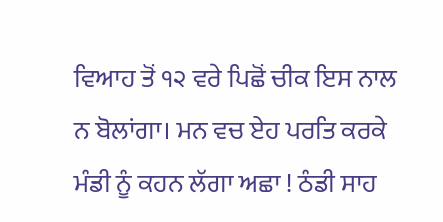ਵਿਆਹ ਤੋਂ ੧੨ ਵਰੇ ਪਿਛੋਂ ਚੀਕ ਇਸ ਨਾਲ ਨ ਬੋਲਾਂਗਾ। ਮਨ ਵਚ ਏਹ ਪਰਤਿ ਕਰਕੇ ਮੰਡੀ ਨੂੰ ਕਹਨ ਲੱਗਾ ਅਛਾ ! ਠੰਡੀ ਸਾਹ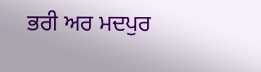ਭਰੀ ਅਰ ਮਦਪੁਰ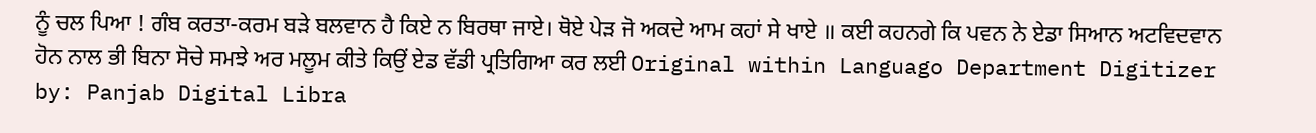ਨੂੰ ਚਲ ਪਿਆ ! ਗੰਬ ਕਰਤਾ-ਕਰਮ ਬੜੇ ਬਲਵਾਨ ਹੈ ਕਿਏ ਨ ਬਿਰਥਾ ਜਾਏ। ਥੋਏ ਪੇੜ ਜੋ ਅਕਦੇ ਆਮ ਕਹਾਂ ਸੇ ਖਾਏ ॥ ਕਈ ਕਹਨਗੇ ਕਿ ਪਵਨ ਨੇ ਏਡਾ ਸਿਆਨ ਅਟਵਿਦਵਾਨ ਹੋਨ ਨਾਲ ਭੀ ਬਿਨਾ ਸੋਚੇ ਸਮਝੇ ਅਰ ਮਲੂਮ ਕੀਤੇ ਕਿਉਂ ਏਡ ਵੱਡੀ ਪ੍ਰਤਿਗਿਆ ਕਰ ਲਈ Original within Languago Department Digitizer by: Panjab Digital Libra